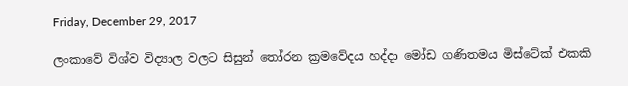Friday, December 29, 2017

ලංකාවේ විශ්ව විද්‍යාල වලට සිසුන් තෝරන ක්‍රමවේදය හද්දා මෝඩ ගණිතමය මිස්ටේක් එකකි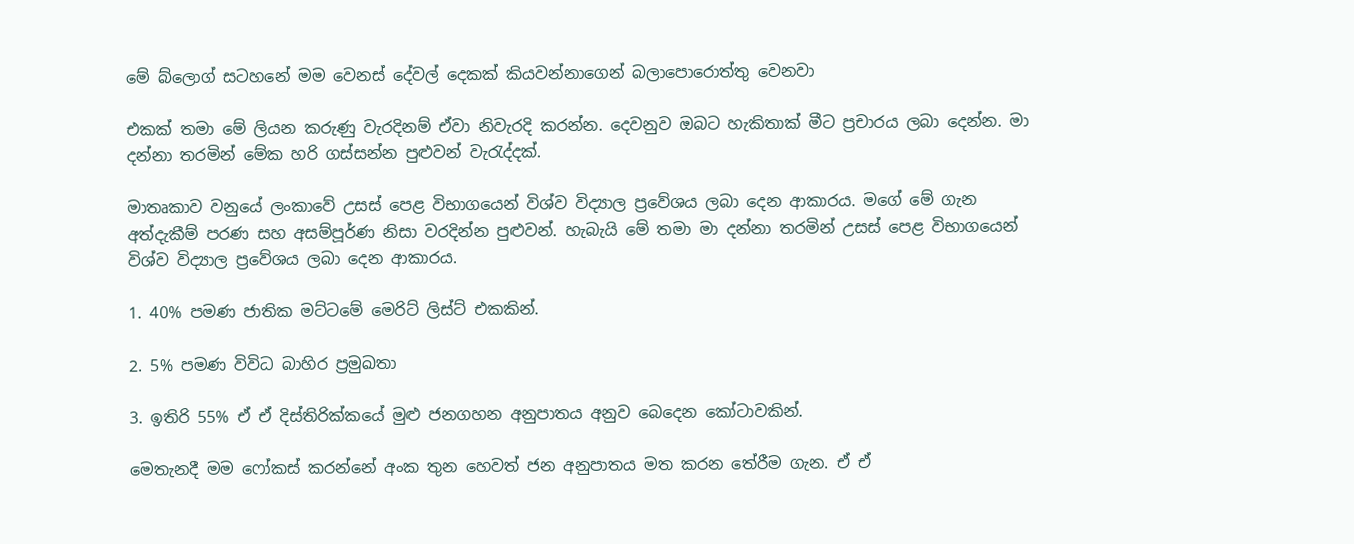මේ බ්ලොග් සටහනේ මම වෙනස් දේවල් දෙකක් කියවන්නාගෙන් බලාපොරොත්තු වෙනවා

එකක් තමා මේ ලියන කරුණු වැරදිනම් ඒවා නිවැරදි කරන්න. දෙවනුව ඔබට හැකිතාක් මීට ප්‍රචාරය ලබා දෙන්න. මා දන්නා තරමින් මේක හරි ගස්සන්න පුළුවන් වැරැද්දක්.

මාතෘකාව වනුයේ ලංකාවේ උසස් පෙළ විභාගයෙන් විශ්ව විද්‍යාල ප්‍රවේශය ලබා දෙන ආකාරය. මගේ මේ ගැන අත්දැකීම් පරණ සහ අසම්පූර්ණ නිසා වරදින්න පුළුවන්. හැබැයි මේ තමා මා දන්නා තරමින් උසස් පෙළ විභාගයෙන් විශ්ව විද්‍යාල ප්‍රවේශය ලබා දෙන ආකාරය.

1. 40% පමණ ජාතික මට්ටමේ මෙරිට් ලිස්ට් එකකින්.

2. 5% පමණ විවිධ බාහිර ප්‍රමුඛතා

3. ඉතිරි 55% ඒ ඒ දිස්තිරික්කයේ මුළු ජනගහන අනුපාතය අනුව බෙදෙන කෝටාවකින්.

මෙතැනදී මම ෆෝකස් කරන්නේ අංක තුන හෙවත් ජන අනුපාතය මත කරන තේරීම ගැන. ඒ ඒ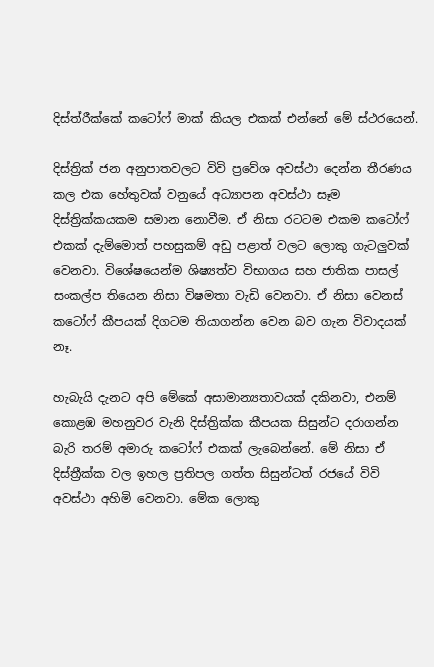දිස්ත්රීක්කේ කටෝෆ් මාක් කියල එකක් එන්නේ මේ ස්ථරයෙන්.

දිස්ත්‍රික් ජන අනුපාතවලට විවි ප්‍රවේශ අවස්ථා දෙන්න තීරණය කල එක හේතුවක් වනුයේ අධ්‍යාපන අවස්ථා සෑම දිස්ත්‍රික්කයකම සමාන නොවීම. ඒ නිසා රටටම එකම කටෝෆ් එකක් දැම්මොත් පහසුකම් අඩු පළාත් වලට ලොකු ගැටලුවක් වෙනවා. විශේෂයෙන්ම ශිෂ්‍යත්ව විභාගය සහ ජාතික පාසල් සංකල්ප තියෙන නිසා විෂමතා වැඩි වෙනවා. ඒ නිසා වෙනස් කටෝෆ් කීපයක් දිගටම තියාගන්න වෙන බව ගැන විවාදයක් නෑ.

හැබැයි දැනට අපි මේකේ අසාමාන්‍යතාවයක් දකිනවා, එනම් කොළඹ මහනුවර වැනි දිස්ත්‍රික්ක කීපයක සිසුන්ට දරාගන්න බැරි තරම් අමාරු කටෝෆ් එකක් ලැබෙන්නේ. මේ නිසා ඒ දිස්ත්‍රීක්ක වල ඉහල ප්‍රතිපල ගත්ත සිසුන්ටත් රජයේ විවි අවස්ථා අහිමි වෙනවා. මේක ලොකු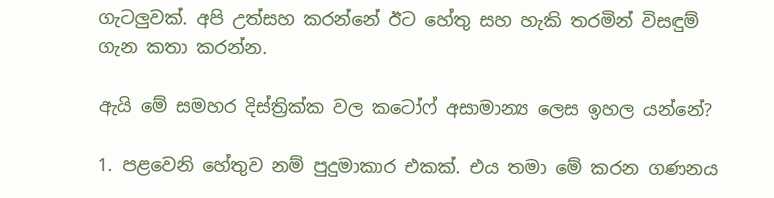ගැටලුවක්. අපි උත්සහ කරන්නේ ඊට හේතු සහ හැකි තරමින් විසඳුම් ගැන කතා කරන්න.

ඇයි මේ සමහර දිස්ත්‍රික්ක වල කටෝෆ් අසාමාන්‍ය ලෙස ඉහල යන්නේ?

1. පළවෙනි හේතුව නම් පුදුමාකාර එකක්. එය තමා මේ කරන ගණනය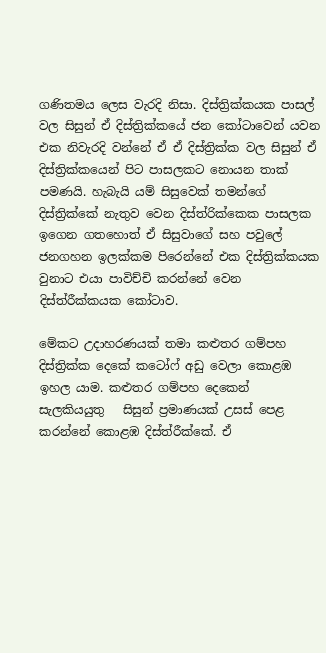ගණිතමය ලෙස වැරදි නිසා. දිස්ත්‍රික්කයක පාසල් වල සිසුන් ඒ දිස්ත්‍රික්කයේ ජන කෝටාවෙන් යවන එක නිවැරදි වන්නේ ඒ ඒ දිස්ත්‍රික්ක වල සිසුන් ඒ දිස්ත්‍රික්කයෙන් පිට පාසලකට නොයන තාක් පමණයි. හැබැයි යම් සිසුවෙක් තමන්ගේ දිස්ත්‍රික්කේ නැතුව වෙන දිස්ත්රික්කෙක පාසලක ඉගෙන ගතහොත් ඒ සිසුවාගේ සහ පවුලේ ජනගහන ඉලක්කම පිරෙන්නේ එක දිස්ත්‍රික්කයක වුනාට එයා පාවිච්චි කරන්නේ වෙන දිස්ත්රීක්කයක කෝටාව.

මේකට උදාහරණයක් තමා කළුතර ගම්පහ දිස්ත්‍රික්ක දෙකේ කටෝෆ් අඩු වෙලා කොළඹ ඉහල යාම. කළුතර ගම්පහ දෙකෙන් සැලකියයුතු   සිසුන් ප්‍රමාණයක් උසස් පෙළ කරන්නේ කොළඹ දිස්ත්රීක්කේ. ඒ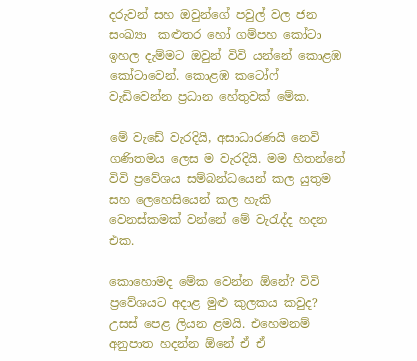දරුවන් සහ ඔවුන්ගේ පවුල් වල ජන සංඛ්‍යා  කළුතර හෝ ගම්පහ කෝටා ඉහල දැම්මට ඔවුන් විවි යන්නේ කොළඹ කෝටාවෙන්. කොළඹ කටෝෆ් වැඩිවෙන්න ප්‍රධාන හේතුවක් මේක.

මේ වැඩේ වැරදියි, අසාධාරණයි නෙවි ගණිතමය ලෙස ම වැරදියි. මම හිතන්නේ විවි ප්‍රවේශය සම්බන්ධයෙන් කල යුතුම සහ ලෙහෙසියෙන් කල හැකි වෙනස්කමක් වන්නේ මේ වැරැද්ද හදන එක.

කොහොමද මේක වෙන්න ඕනේ? විවි ප්‍රවේශයට අදාළ මුළු කුලකය කවුද? උසස් පෙළ ලියන ළමයි. එහෙමනම් අනුපාත හදන්න ඕනේ ඒ ඒ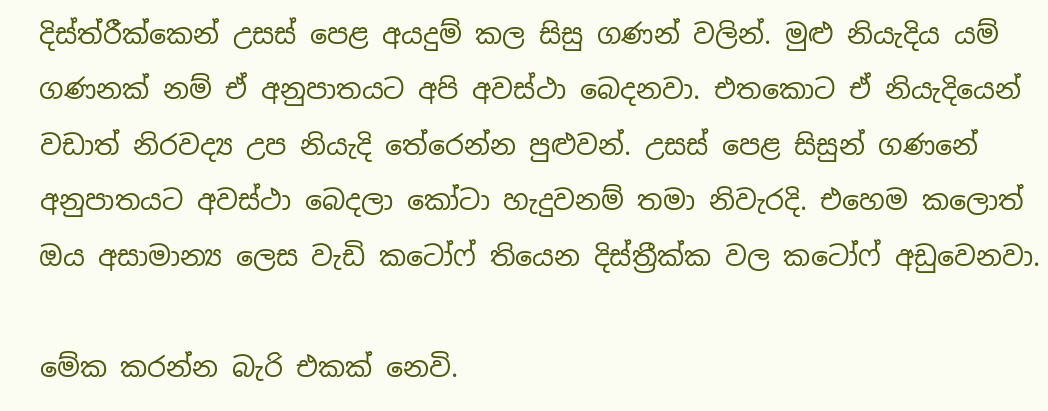දිස්ත්රීක්කෙන් උසස් පෙළ අයදුම් කල සිසු ගණන් වලින්. මුළු නියැදිය යම් ගණනක් නම් ඒ අනුපාතයට අපි අවස්ථා බෙදනවා. එතකොට ඒ නියැදියෙන් වඩාත් නිරවද්‍ය උප නියැදි තේරෙන්න පුළුවන්. උසස් පෙළ සිසුන් ගණනේ අනුපාතයට අවස්ථා බෙදලා කෝටා හැදුවනම් තමා නිවැරදි. එහෙම කලොත් ඔය අසාමාන්‍ය ලෙස වැඩි කටෝෆ් තියෙන දිස්ත්‍රීක්ක වල කටෝෆ් අඩුවෙනවා.

මේක කරන්න බැරි එකක් නෙවි.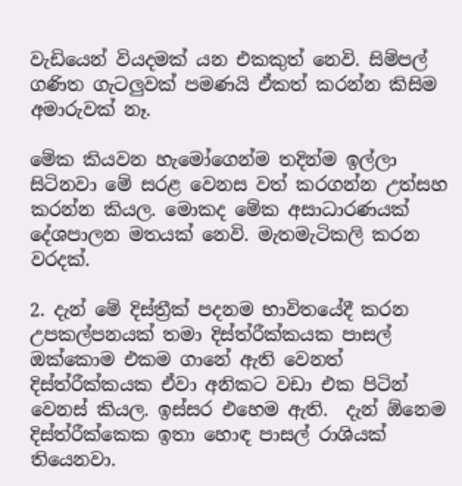වැඩියෙන් වියදමක් යන එකකුත් නෙවි. සිම්පල් ගණිත ගැටලුවක් පමණයි ඒකත් කරන්න කිසිම අමාරුවක් නෑ.

මේක කියවන හැමෝගෙන්ම තදින්ම ඉල්ලා සිටිනවා මේ සරළ වෙනස වත් කරගන්න උත්සහ කරන්න කියල. මොකද මේක අසාධාරණයක් දේශපාලන මතයක් නෙවි. මැතමැටිකලි කරන වරදක්.

2. දැන් මේ දිස්ත්‍රීක් පදනම භාවිතයේදී කරන උපකල්පනයක් තමා දිස්ත්රීක්කයක පාසල් ඔක්කොම එකම ගානේ ඇති වෙනත් දිස්ත්රීක්කයක ඒවා අනිකට වඩා එක පිටින් වෙනස් කියල. ඉස්සර එහෙම ඇති.  දැන් ඕනෙම දිස්ත්රීක්කෙක ඉතා හොඳ පාසල් රාශියක් තියෙනවා.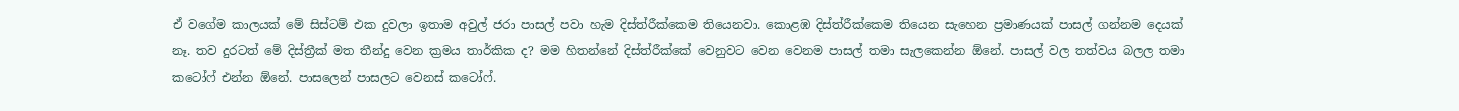ඒ වගේම කාලයක් මේ සිස්ටම් එක දුවලා ඉතාම අවුල් ජරා පාසල් පවා හැම දිස්ත්රීක්කෙම තියෙනවා. කොළඹ දිස්ත්රීක්කෙම තියෙන සැහෙන ප්‍රමාණයක් පාසල් ගන්නම දෙයක් නෑ. තව දුරටත් මේ දිස්ත්‍රීක් මත තීන්දු වෙන ක්‍රමය තාර්කික ද? මම හිතන්නේ දිස්ත්රීක්කේ වෙනුවට වෙන වෙනම පාසල් තමා සැලකෙන්න ඕනේ. පාසල් වල තත්වය බලල තමා කටෝෆ් එන්න ඕනේ. පාසලෙන් පාසලට වෙනස් කටෝෆ්.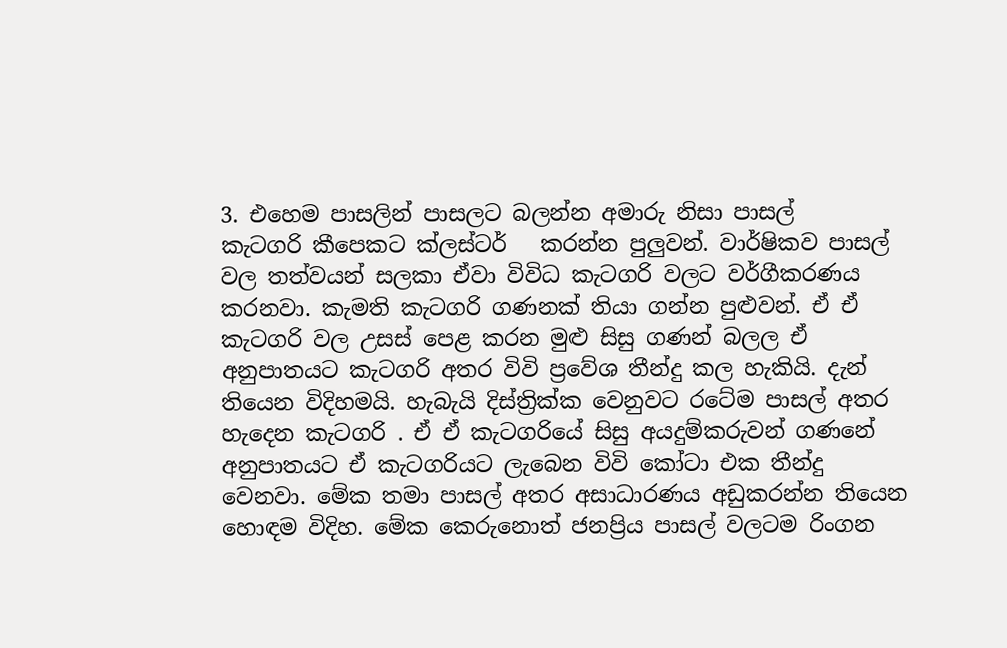3. එහෙම පාසලින් පාසලට බලන්න අමාරු නිසා පාසල්
කැටගරි කීපෙකට ක්ලස්ටර්   කරන්න පුලුවන්. වාර්ෂිකව පාසල් වල තත්වයන් සලකා ඒවා විවිධ කැටගරි වලට වර්ගීකරණය කරනවා. කැමති කැටගරි ගණනක් තියා ගන්න පුළුවන්. ඒ ඒ කැටගරි වල උසස් පෙළ කරන මුළු සිසු ගණන් බලල ඒ අනුපාතයට කැටගරි අතර විවි ප්‍රවේශ තීන්දු කල හැකියි. දැන් තියෙන විදිහමයි. හැබැයි දිස්ත්‍රික්ක වෙනුවට රටේම පාසල් අතර හැදෙන කැටගරි . ඒ ඒ කැටගරියේ සිසු අයදුම්කරුවන් ගණනේ අනුපාතයට ඒ කැටගරියට ලැබෙන විවි කෝටා එක තීන්දු වෙනවා. මේක තමා පාසල් අතර අසාධාරණය අඩුකරන්න තියෙන හොඳම විදිහ. මේක කෙරුනොත් ජනප්‍රිය පාසල් වලටම රිංගන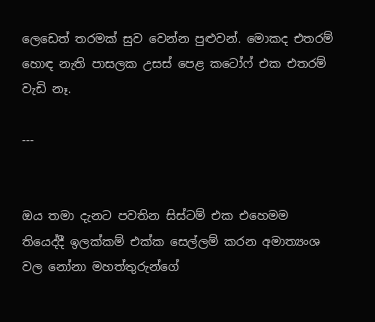ලෙඩෙත් තරමක් සුව වෙන්න පුළුවන්. මොකද එතරම් හොඳ නැති පාසලක උසස් පෙළ කටෝෆ් එක එතරම් වැඩි නෑ.

---


ඔය තමා දැනට පවතින සිස්ටම් එක එහෙමම තියෙද්දී ඉලක්කම් එක්ක සෙල්ලම් කරන අමාත්‍යංශ  වල නෝනා මහත්තුරුන්ගේ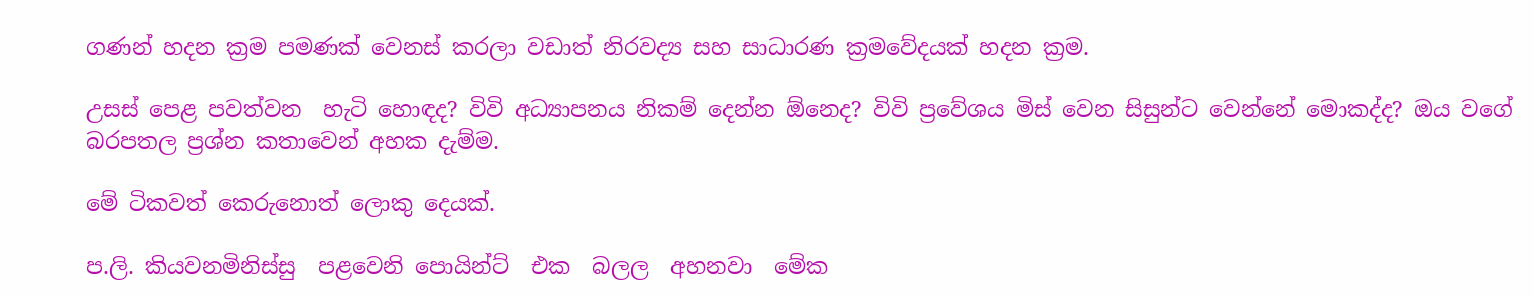ගණන් හදන ක්‍රම පමණක් වෙනස් කරලා වඩාත් නිරවද්‍ය සහ සාධාරණ ක්‍රමවේදයක් හදන ක්‍රම.

උසස් පෙළ පවත්වන  හැටි හොඳද? විවි අධ්‍යාපනය නිකම් දෙන්න ඕනෙද? විවි ප්‍රවේශය මිස් වෙන සිසුන්ට වෙන්නේ මොකද්ද? ඔය වගේ බරපතල ප්‍රශ්න කතාවෙන් අහක දැම්ම.

මේ ටිකවත් කෙරුනොත් ලොකු දෙයක්.

ප.ලි. කියවනමිනිස්සු  පළවෙනි පොයින්ට්  එක  බලල  අහනවා  මේක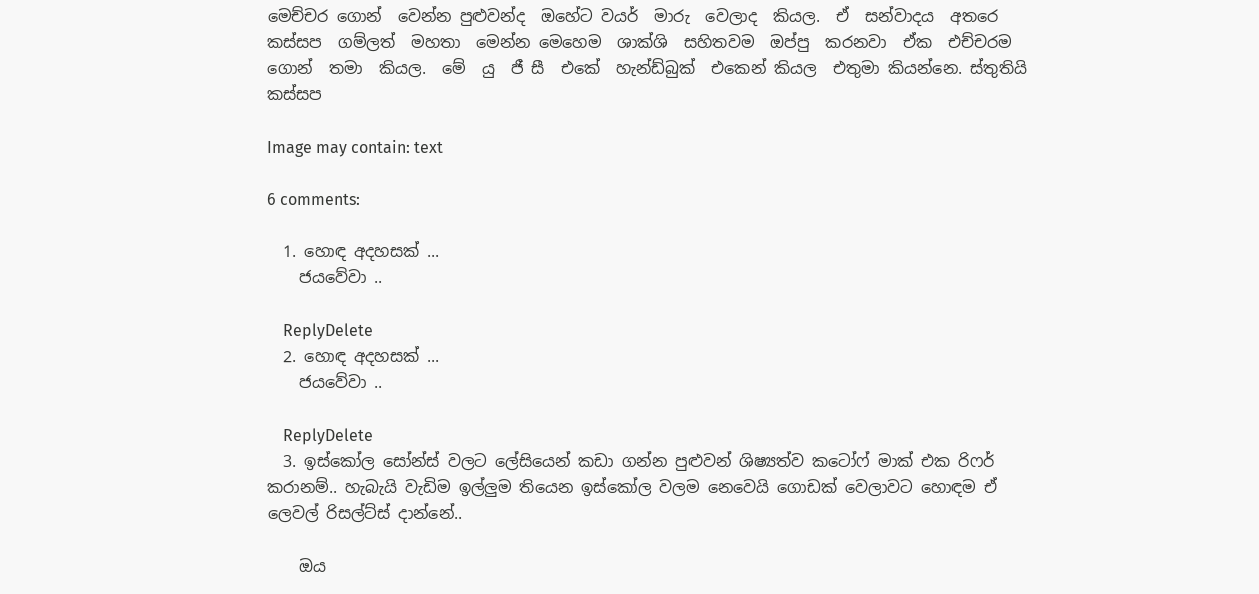මෙච්චර ගොන්  වෙන්න පුළුවන්ද  ඔහේට වයර්  මාරු  වෙලාද  කියල.  ඒ  සන්වාදය  අතරෙ  කස්සප  ගම්ලත්  මහතා  මෙන්න මෙහෙම  ශාක්ශි  සහිතවම  ඔප්පු  කරනවා  ඒක  එච්චරම  ගොන්  තමා  කියල.  මේ  යු  ජී සී  එකේ  හැන්ඩ්බුක්  එකෙන් කියල  එතුමා කියන්නෙ. ස්තුතියි කස්සප

Image may contain: text

6 comments:

  1. හොඳ අදහසක් ...
    ජයවේවා ..

    ReplyDelete
  2. හොඳ අදහසක් ...
    ජයවේවා ..

    ReplyDelete
  3. ඉස්කෝල සෝන්ස් වලට ලේසියෙන් කඩා ගන්න පුළුවන් ශිෂ්‍යත්ව කටෝෆ් මාක් එක රිෆර් කරානම්.. හැබැයි වැඩිම ඉල්ලුම තියෙන ඉස්කෝල වලම නෙවෙයි ගොඩක් වෙලාවට හොඳම ඒ ලෙවල් රිසල්ට්ස් දාන්නේ..

    ඔය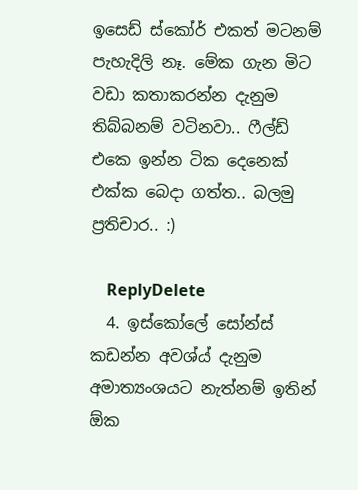ඉසෙඩ් ස්කෝර් එකත් මටනම් පැහැදිලි නෑ. මේක ගැන මිට වඩා කතාකරන්න දැනුම තිබ්බනම් වටිනවා.. ෆීල්ඩ් එකෙ ඉන්න ටික දෙනෙක් එක්ක බෙදා ගත්ත.. බලමු ප්‍රතිචාර.. :)

    ReplyDelete
  4. ඉස්කෝලේ සෝන්ස් කඩන්න අවශ්ය් දැනුම අමාත්‍යංශයට නැත්නම් ඉතින් ඕක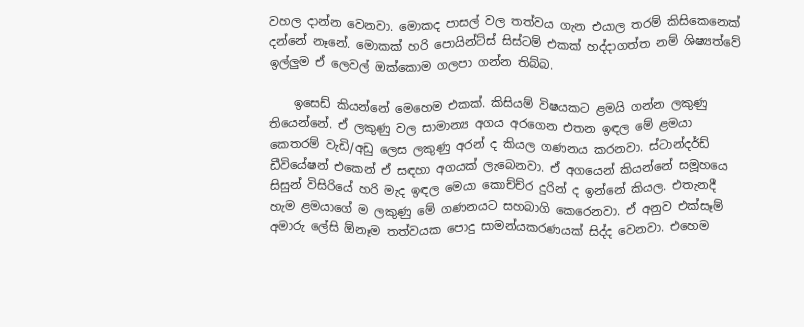වහල දාන්න වෙනවා. මොකද පාසල් වල තත්වය ගැන එයාල තරම් කිසිකෙනෙක් දන්නේ නෑනේ. මොකක් හරි පොයින්ට්ස් සිස්ටම් එකක් හද්දාගත්ත නම් ශිෂ්‍යත්වේ ඉල්ලුම ඒ ලෙවල් ඔක්කොම ගලපා ගන්න තිබ්බ.

    ඉසෙඩ් කියන්නේ මෙහෙම එකක්. කිසියම් විෂයකට ළමයි ගන්න ලකුණු තියෙන්නේ. ඒ ලකුණු වල සාමාන්‍ය අගය අරගෙන එතන ඉඳල මේ ළමයා කෙතරම් වැඩි/අඩු ලෙස ලකුණු අරන් ද කියල ගණනය කරනවා. ස්ටාන්දර්ඩ් ඩීවියේෂන් එකෙන් ඒ සඳහා අගයක් ලැබෙනවා. ඒ අගයෙන් කියන්නේ සමූහයෙ සිසුන් විසිරියේ හරි මැද ඉඳල මෙයා කොච්ච්ර දුරින් ද ඉන්නේ කියල. එතැනදී හැම ළමයාගේ ම ලකුණු මේ ගණනයට සහබාගි කෙරෙනවා. ඒ අනුව එක්සෑම් අමාරු ලේසි ඕනෑම තත්වයක පොදු සාමන්යකරණයක් සිද්ද වෙනවා. එහෙම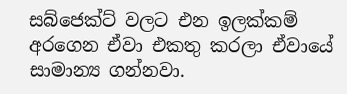සබ්ජෙක්ට් වලට එන ඉලක්කම් අරගෙන ඒවා එකතු කරලා ඒවායේ සාමාන්‍ය ගන්නවා.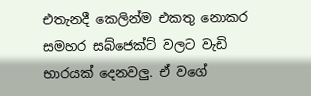එතැනදී කෙලින්ම එකතු නොකර සමහර සබ්ජෙක්ට් වලට වැඩි භාරයක් දෙනවලු. ඒ වගේ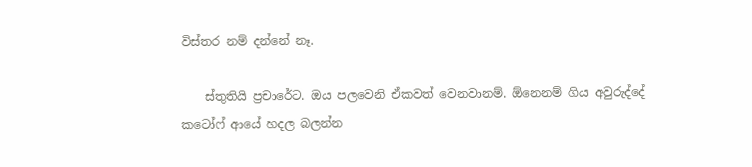විස්තර නම් දන්නේ නෑ.

    ස්තුතියි ප්‍රචාරේට. ඔය පලවෙනි ඒකවත් වෙනවානම්. ඕනෙනම් ගිය අවුරුද්දේ කටෝෆ් ආයේ හදල බලන්න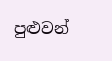පුළුවන්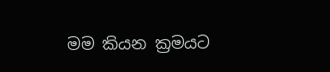මම කියන ක්‍රමයට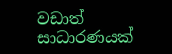වඩාත් සාධාරණයක්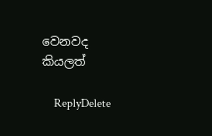වෙනවද කියලත්

    ReplyDelete